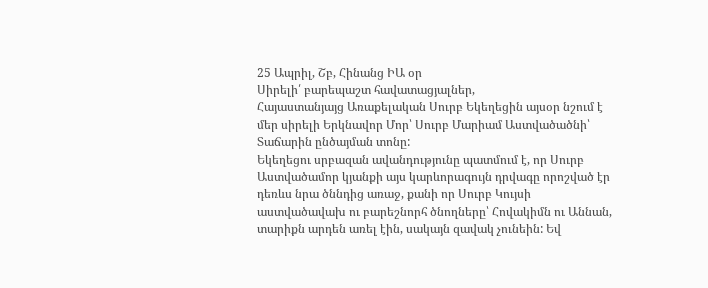25 Ապրիլ, Շբ, Հինանց ԻԱ օր
Սիրելի՛ բարեպաշտ հավատացյալներ,
Հայաստանյայց Առաքելական Սուրբ Եկեղեցին այսօր նշում է մեր սիրելի Երկնավոր Մոր՝ Սուրբ Մարիամ Աստվածածնի՝ Տաճարին ընծայման տոնը:
Եկեղեցու սրբազան ավանդությունը պատմում է, որ Սուրբ Աստվածամոր կյանքի այս կարևորագույն դրվագը որոշված էր դեռևս նրա ծննդից առաջ, քանի որ Սուրբ Կույսի աստվածավախ ու բարեշնորհ ծնողները՝ Հովակիմն ու Աննան, տարիքն արդեն առել էին, սակայն զավակ չունեին: Եվ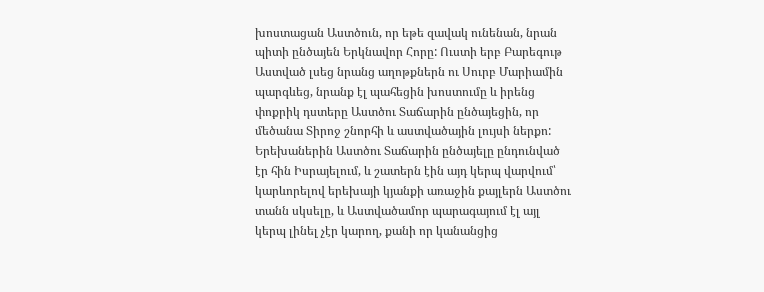խոստացան Աստծուն, որ եթե զավակ ունենան, նրան պիտի ընծայեն Երկնավոր Հորը: Ուստի երբ Բարեգութ Աստված լսեց նրանց աղոթքներն ու Սուրբ Մարիամին պարգևեց, նրանք էլ պահեցին խոստումը և իրենց փոքրիկ դստերը Աստծու Տաճարին ընծայեցին, որ մեծանա Տիրոջ շնորհի և աստվածային լույսի ներքո:
Երեխաներին Աստծու Տաճարին ընծայելը ընդունված էր հին Իսրայելում, և շատերն էին այդ կերպ վարվում՝ կարևորելով երեխայի կյանքի առաջին քայլերն Աստծու տանն սկսելը, և Աստվածամոր պարագայում էլ այլ կերպ լինել չէր կարող, քանի որ կանանցից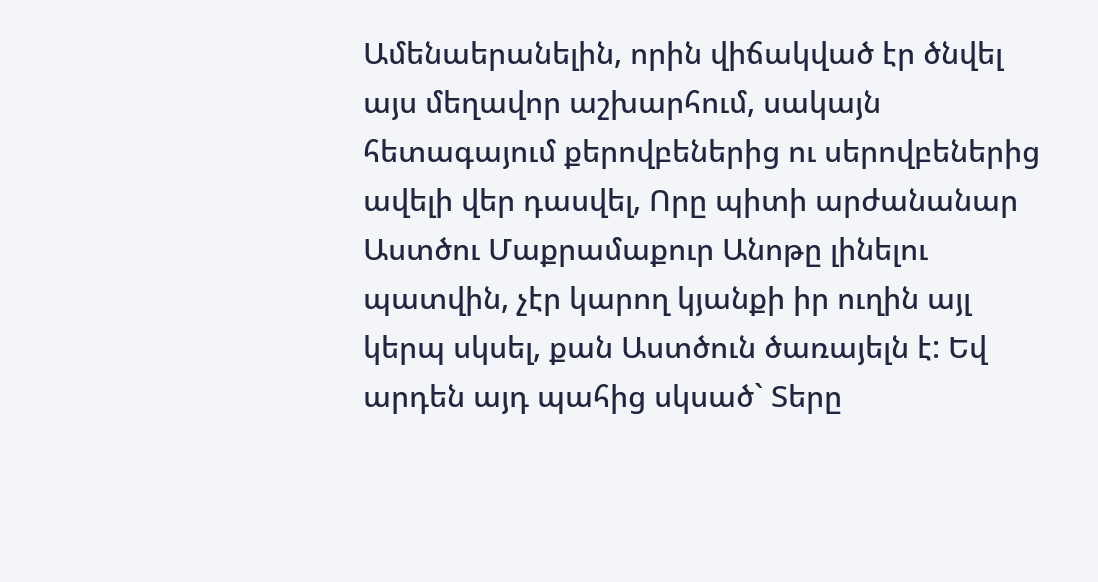Ամենաերանելին, որին վիճակված էր ծնվել այս մեղավոր աշխարհում, սակայն հետագայում քերովբեներից ու սերովբեներից ավելի վեր դասվել, Որը պիտի արժանանար Աստծու Մաքրամաքուր Անոթը լինելու պատվին, չէր կարող կյանքի իր ուղին այլ կերպ սկսել, քան Աստծուն ծառայելն է: Եվ արդեն այդ պահից սկսած` Տերը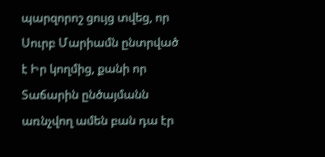պարզորոշ ցույց տվեց, որ Սուրբ Մարիամն ընտրված է Իր կողմից, քանի որ Տաճարին ընծայմանն առնչվող ամեն բան դա էր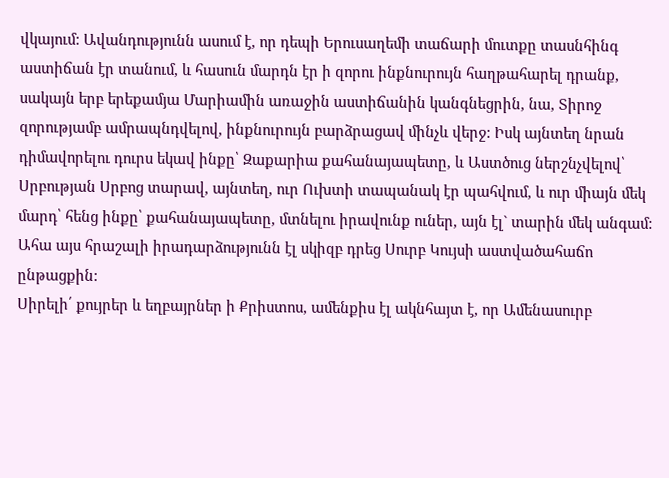վկայում: Ավանդությունն ասում է, որ դեպի Երուսաղեմի տաճարի մուտքը տասնհինգ աստիճան էր տանում, և հասուն մարդն էր ի զորու ինքնուրույն հաղթահարել դրանք, սակայն երբ երեքամյա Մարիամին առաջին աստիճանին կանգնեցրին, նա, Տիրոջ զորությամբ ամրապնդվելով, ինքնուրույն բարձրացավ մինչև վերջ: Իսկ այնտեղ նրան դիմավորելու դուրս եկավ ինքը՝ Զաքարիա քահանայապետը, և Աստծուց ներշնչվելով՝ Սրբության Սրբոց տարավ, այնտեղ, ուր Ուխտի տապանակ էր պահվում, և ուր միայն մեկ մարդ՝ հենց ինքը՝ քահանայապետը, մտնելու իրավունք ուներ, այն էլ` տարին մեկ անգամ: Ահա այս հրաշալի իրադարձությունն էլ սկիզբ դրեց Սուրբ Կույսի աստվածահաճո ընթացքին:
Սիրելի՛ քույրեր և եղբայրներ ի Քրիստոս, ամենքիս էլ ակնհայտ է, որ Ամենասուրբ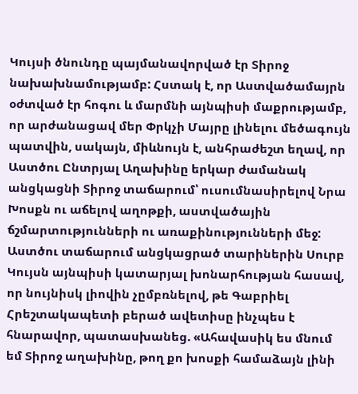Կույսի ծնունդը պայմանավորված էր Տիրոջ նախախնամությամբ: Հստակ է, որ Աստվածամայրն օժտված էր հոգու և մարմնի այնպիսի մաքրությամբ, որ արժանացավ մեր Փրկչի Մայրը լինելու մեծագույն պատվին, սակայն, միևնույն է, անհրաժեշտ եղավ, որ Աստծու Ընտրյալ Աղախինը երկար ժամանակ անցկացնի Տիրոջ տաճարում՝ ուսումնասիրելով Նրա Խոսքն ու աճելով աղոթքի, աստվածային ճշմարտությունների ու առաքինությունների մեջ: Աստծու տաճարում անցկացրած տարիներին Սուրբ Կույսն այնպիսի կատարյալ խոնարհության հասավ, որ նույնիսկ լիովին չըմբռնելով, թե Գաբրիել Հրեշտակապետի բերած ավետիսը ինչպես է հնարավոր, պատասխանեց. «Ահավասիկ ես մնում եմ Տիրոջ աղախինը, թող քո խոսքի համաձայն լինի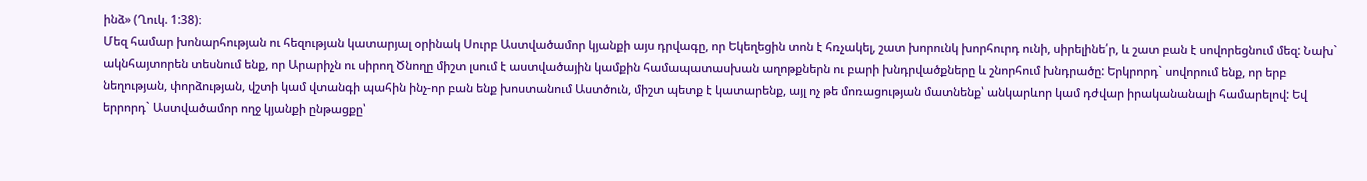ինձ» (Ղուկ. 1:38)։
Մեզ համար խոնարհության ու հեզության կատարյալ օրինակ Սուրբ Աստվածամոր կյանքի այս դրվագը, որ Եկեղեցին տոն է հռչակել, շատ խորունկ խորհուրդ ունի, սիրելինե՛ր, և շատ բան է սովորեցնում մեզ: Նախ` ակնհայտորեն տեսնում ենք, որ Արարիչն ու սիրող Ծնողը միշտ լսում է աստվածային կամքին համապատասխան աղոթքներն ու բարի խնդրվածքները և շնորհում խնդրածը: Երկրորդ` սովորում ենք, որ երբ նեղության, փորձության, վշտի կամ վտանգի պահին ինչ-որ բան ենք խոստանում Աստծուն, միշտ պետք է կատարենք, այլ ոչ թե մոռացության մատնենք՝ անկարևոր կամ դժվար իրականանալի համարելով: Եվ երրորդ` Աստվածամոր ողջ կյանքի ընթացքը՝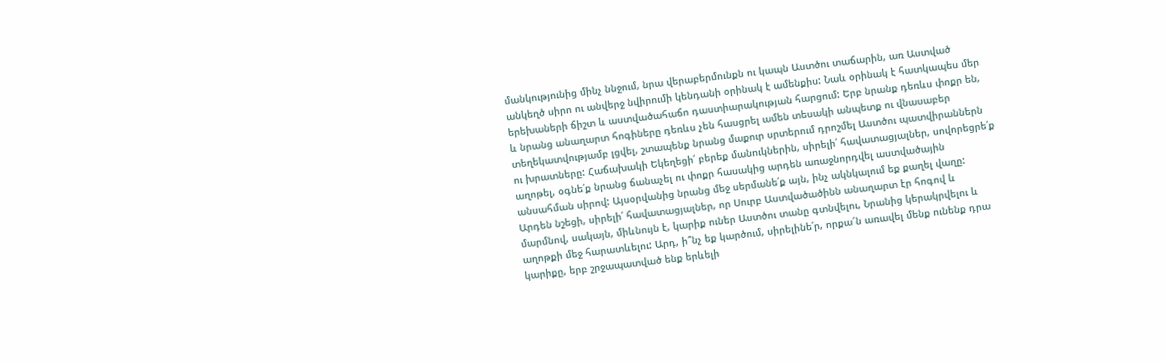մանկությունից մինչ ննջում, նրա վերաբերմունքն ու կապն Աստծու տաճարին, առ Աստված անկեղծ սիրո ու անվերջ նվիրումի կենդանի օրինակ է ամենքիս: Նաև օրինակ է հատկապես մեր երեխաների ճիշտ և աստվածահաճո դաստիարակության հարցում: Երբ նրանք դեռևս փոքր են, և նրանց անաղարտ հոգիները դեռևս չեն հասցրել ամեն տեսակի անպետք ու վնասաբեր տեղեկատվությամբ լցվել, շտապենք նրանց մաքուր սրտերում դրոշմել Աստծու պատվիրաններն ու խրատները: Հաճախակի Եկեղեցի՛ բերեք մանուկներին, սիրելի՛ հավատացյալներ, սովորեցրե՛ք աղոթել, օգնե՛ք նրանց ճանաչել ու փոքր հասակից արդեն առաջնորդվել աստվածային անսահման սիրով: Այսօրվանից նրանց մեջ սերմանե՛ք այն, ինչ ակնկալում եք քաղել վաղը:
Արդեն նշեցի, սիրելի՛ հավատացյալներ, որ Սուրբ Աստվածածինն անաղարտ էր հոգով և մարմնով, սակայն, միևնույն է, կարիք ուներ Աստծու տանը գտնվելու, Նրանից կերակրվելու և աղոթքի մեջ հարատևելու: Արդ, ի՞նչ եք կարծում, սիրելինե՛ր, որքա՜ն առավել մենք ունենք դրա կարիքը, երբ շրջապատված ենք երևելի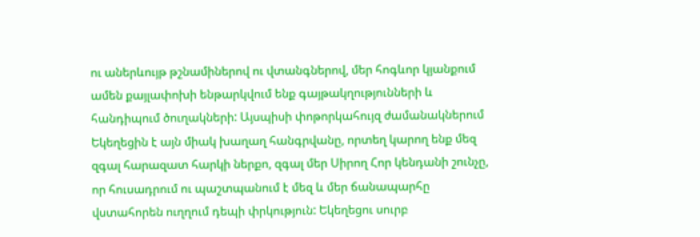ու աներևույթ թշնամիներով ու վտանգներով, մեր հոգևոր կյանքում ամեն քայլափոխի ենթարկվում ենք գայթակղությունների և հանդիպում ծուղակների: Այսպիսի փոթորկահույզ ժամանակներում Եկեղեցին է այն միակ խաղաղ հանգրվանը, որտեղ կարող ենք մեզ զգալ հարազատ հարկի ներքո, զգալ մեր Սիրող Հոր կենդանի շունչը, որ հուսադրում ու պաշտպանում է մեզ և մեր ճանապարհը վստահորեն ուղղում դեպի փրկություն: Եկեղեցու սուրբ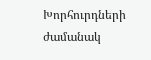Խորհուրդների ժամանակ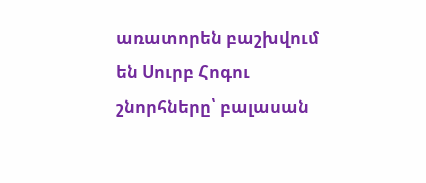առատորեն բաշխվում են Սուրբ Հոգու շնորհները՝ բալասան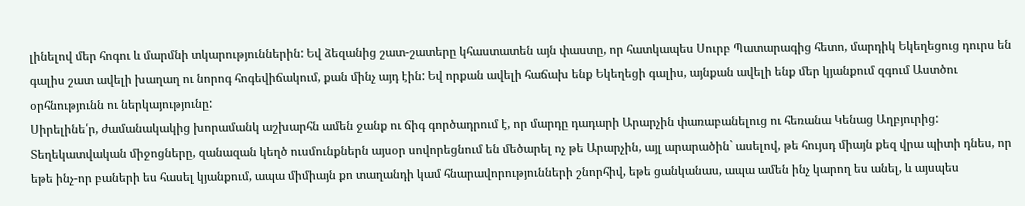լինելով մեր հոգու և մարմնի տկարություններին: Եվ ձեզանից շատ-շատերը կհաստատեն այն փաստը, որ հատկապես Սուրբ Պատարագից հետո, մարդիկ Եկեղեցուց դուրս են գալիս շատ ավելի խաղաղ ու նորոգ հոգեվիճակում, քան մինչ այդ էին: Եվ որքան ավելի հաճախ ենք Եկեղեցի գալիս, այնքան ավելի ենք մեր կյանքում զգում Աստծու օրհնությունն ու ներկայությունը:
Սիրելինե՛ր, ժամանակակից խորամանկ աշխարհն ամեն ջանք ու ճիգ գործադրում է, որ մարդը դադարի Արարչին փառաբանելուց ու հեռանա Կենաց Աղբյուրից: Տեղեկատվական միջոցները, զանազան կեղծ ուսմունքներն այսօր սովորեցնում են մեծարել ոչ թե Արարչին, այլ արարածին` ասելով, թե հույսդ միայն քեզ վրա պիտի դնես, որ եթե ինչ-որ բաների ես հասել կյանքում, ապա միմիայն քո տաղանդի կամ հնարավորությունների շնորհիվ, եթե ցանկանաս, ապա ամեն ինչ կարող ես անել, և այսպես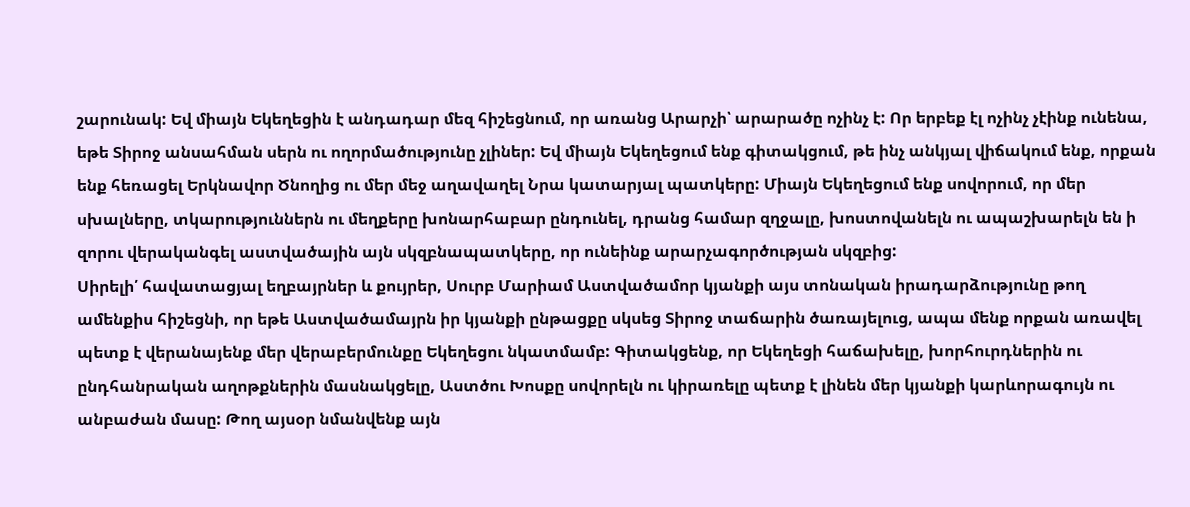շարունակ: Եվ միայն Եկեղեցին է անդադար մեզ հիշեցնում, որ առանց Արարչի՝ արարածը ոչինչ է: Որ երբեք էլ ոչինչ չէինք ունենա, եթե Տիրոջ անսահման սերն ու ողորմածությունը չլիներ: Եվ միայն Եկեղեցում ենք գիտակցում, թե ինչ անկյալ վիճակում ենք, որքան ենք հեռացել Երկնավոր Ծնողից ու մեր մեջ աղավաղել Նրա կատարյալ պատկերը: Միայն Եկեղեցում ենք սովորում, որ մեր սխալները, տկարություններն ու մեղքերը խոնարհաբար ընդունել, դրանց համար զղջալը, խոստովանելն ու ապաշխարելն են ի զորու վերականգել աստվածային այն սկզբնապատկերը, որ ունեինք արարչագործության սկզբից:
Սիրելի՛ հավատացյալ եղբայրներ և քույրեր, Սուրբ Մարիամ Աստվածամոր կյանքի այս տոնական իրադարձությունը թող ամենքիս հիշեցնի, որ եթե Աստվածամայրն իր կյանքի ընթացքը սկսեց Տիրոջ տաճարին ծառայելուց, ապա մենք որքան առավել պետք է վերանայենք մեր վերաբերմունքը Եկեղեցու նկատմամբ: Գիտակցենք, որ Եկեղեցի հաճախելը, խորհուրդներին ու ընդհանրական աղոթքներին մասնակցելը, Աստծու Խոսքը սովորելն ու կիրառելը պետք է լինեն մեր կյանքի կարևորագույն ու անբաժան մասը: Թող այսօր նմանվենք այն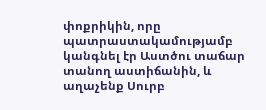փոքրիկին, որը պատրաստակամությամբ կանգնել էր Աստծու տաճար տանող աստիճանին, և աղաչենք Սուրբ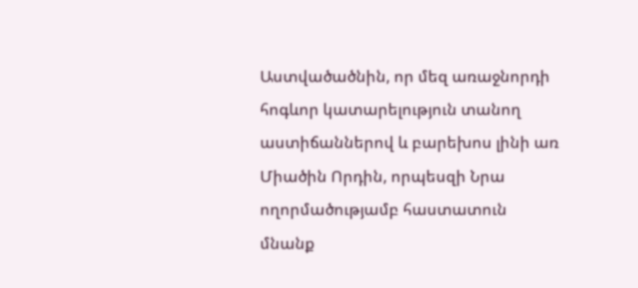Աստվածածնին, որ մեզ առաջնորդի հոգևոր կատարելություն տանող աստիճաններով և բարեխոս լինի առ Միածին Որդին, որպեսզի Նրա ողորմածությամբ հաստատուն մնանք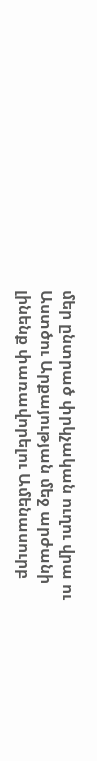մեր ընտրած փրկչական ուղու վրա ու Աստծու Արքայության մեջ արժանի լինենք փառավորելու Ամենասուրբ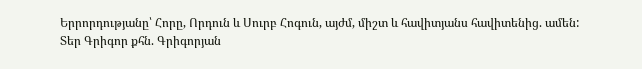Երրորդությանը՝ Հորը, Որդուն և Սուրբ Հոգուն, այժմ, միշտ և հավիտյանս հավիտենից. ամեն:
Տեր Գրիգոր քհն. Գրիգորյան